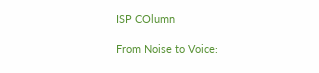ISP COlumn

From Noise to Voice: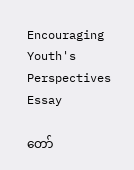Encouraging Youth's Perspectives
Essay

တော်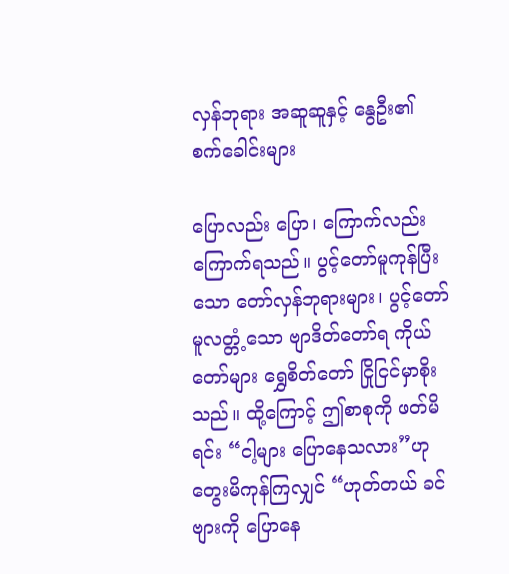လှန်ဘုရား အဆူဆူနှင့် နွေဦး၏ စက်ခေါင်းများ

ပြောလည်း ပြော၊ ကြောက်လည်း ကြောက်ရသည်။ ပွင့်တော်မူကုန်ပြီးသော တော်လှန်ဘုရားများ၊ ပွင့်တော်မူလတ္တံ့သော ဗျာဒိတ်တော်ရ ကိုယ်တော်များ ရွှေစိတ်တော် ငြိုငြင်မှာစိုးသည်။ ထို့ကြောင့် ဤစာစုကို ဖတ်မိရင်း “ငါ့များ ပြောနေသလား”ဟု တွေးမိကုန်ကြလျှင် “ဟုတ်တယ် ခင်ဗျားကို ပြောနေ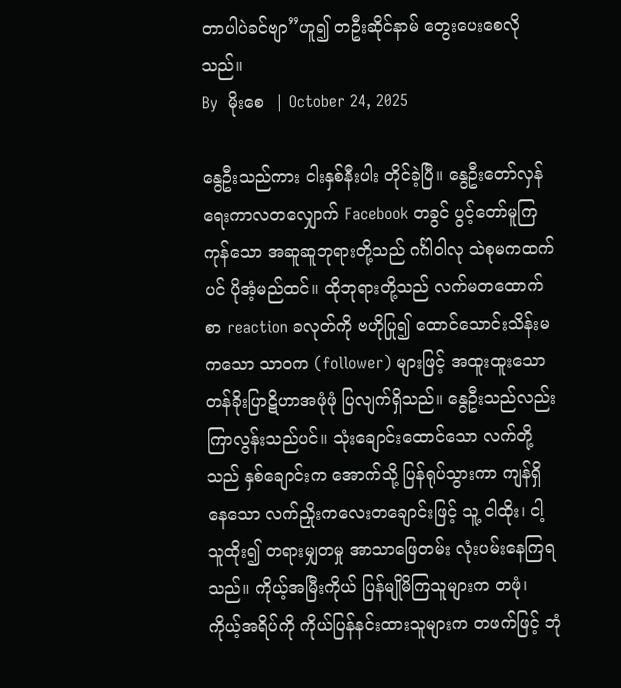တာပါပဲခင်ဗျာ”ဟူ၍ တဦးဆိုင်နာမ် တွေးပေးစေလိုသည်။
By  မိုးစေ  | October 24, 2025

နွေဦးသည်ကား ငါးနှစ်နီးပါး တိုင်ခဲ့ပြီ။ နွေဦးတော်လှန်ရေးကာလတလျှောက် Facebook တခွင် ပွင့်တော်မူကြကုန်သော အဆူဆူဘုရားတို့သည် ဂင်္ဂါဝါလု သဲစုမကထက်ပင် ပိုအံ့မည်ထင်။ ထိုဘုရားတို့သည် လက်မတထောက်စာ reaction ခလုတ်ကို ဗဟိုပြု၍ ထောင်သောင်းသိန်းမကသော သာဝက (follower) များဖြင့် အထူးထူးသော တန်ခိုးပြာဋိဟာအဖုံဖုံ ပြလျက်ရှိသည်။ နွေဦးသည်လည်း ကြာလွန်းသည်ပင်။ သုံးချောင်းထောင်သော လက်တို့သည် နှစ်ချောင်းက အောက်သို့ ပြန်ရုပ်သွားကာ ကျန်ရှိနေသော လက်ညှိုးကလေးတချောင်းဖြင့် သူ့ ငါထိုး၊ ငါ့ သူထိုး၍ တရားမျှတမှု အာသာဖြေတမ်း လုံးပမ်းနေကြရသည်။ ကိုယ့်အမြီးကိုယ် ပြန်မျိုမိကြသူများက တဖုံ၊ ကိုယ့်အရိပ်ကို ကိုယ်ပြန်နင်းထားသူများက တဖက်ဖြင့် ဘုံ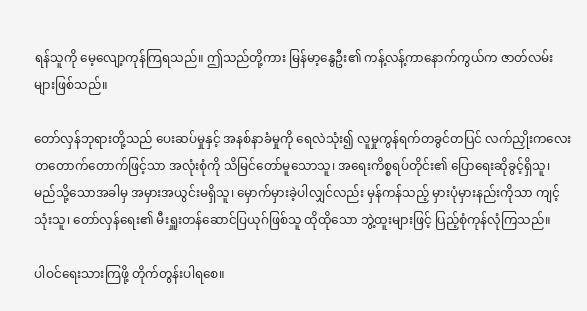ရန်သူကို မေ့လျော့ကုန်ကြရသည်။ ဤသည်တို့ကား မြန်မာ့နွေဦး၏ ကန့်လန့်ကာနောက်ကွယ်က ဇာတ်လမ်းများဖြစ်သည်။

တော်လှန်ဘုရားတို့သည် ပေးဆပ်မှုနှင့် အနစ်နာခံမှုကို ရေလဲသုံး၍ လူမှုကွန်ရက်တခွင်တပြင် လက်ညှိုးကလေး တတောက်တောက်ဖြင့်သာ အလုံးစုံကို သိမြင်တော်မူသောသူ၊ အရေးကိစ္စရပ်တိုင်း၏ ပြောရေးဆိုခွင့်ရှိသူ၊ မည်သို့သောအခါမှ အမှားအယွင်းမရှိသူ၊ မှောက်မှားခဲ့ပါလျှင်လည်း မှန်ကန်သည့် မှားပုံမှားနည်းကိုသာ ကျင့်သုံးသူ၊ တော်လှန်ရေး၏ မီးရှူးတန်ဆောင်ပြယုဂ်ဖြစ်သူ ထိုထိုသော ဘွဲ့ထူးများဖြင့် ပြည့်စုံကုန်လုံကြသည်။

ပါဝင်ရေးသားကြဖို့ တိုက်တွန်းပါရစေ။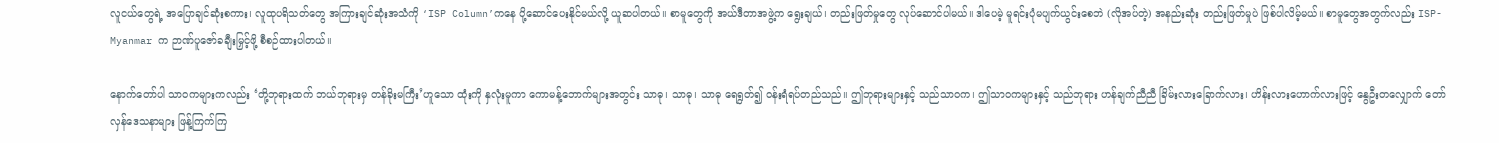လူငယ်တွေရဲ့ အပြောချင်ဆုံးစကား၊ လူထုပရိသတ်တွေ အကြားချင်ဆုံးအသံကို ‘ISP Column’ကနေ ပို့ဆောင်ပေးနိုင်မယ်လို့ ယူဆပါတယ်။ စာမူတွေကို အယ်ဒီတာအဖွဲ့က ရွေးချယ်၊ တည်းဖြတ်မှုတွေ လုပ်ဆောင်ပါမယ်။ ဒါပေမဲ့ မူရင်းပုံမပျက်ယွင်းစေဘဲ (လိုအပ်တဲ့) အနည်းဆုံး တည်းဖြတ်မှုပဲ ဖြစ်ပါလိမ့်မယ်။ စာမူတွေအတွက်လည်း ISP-Myanmar က ဉာဏ်ပူဇော်ခချီးမြှင့်ဖို့ စီစဉ်ထားပါတယ်။

နောက်တော်ပါ သာဝကများကလည်း ‘တို့ဘုရားထက် ဘယ်ဘုရားမှ တန်ခိုးမကြီး’ဟူသော ထုံးကို နှလုံးမူကာ ကောမန့်ဘောက်များအတွင်း သာဓု၊ သာဓု၊ သာဓု ရေရွတ်၍ ဝန်းရံရပ်တည်သည်။ ဤဘုရားများနှင့် သည်သာဝက၊ ဤသာဝကများနှင့် သည်ဘုရား ဟန်ချက်ညီညီ ခြိမ်းလားခြောက်လား၊ ဟိန်းလားဟောက်လားဖြင့် နွေဦးတလျှောက် တော်လှန်ဒေသနာများ ဖြန့်ကြက်ကြ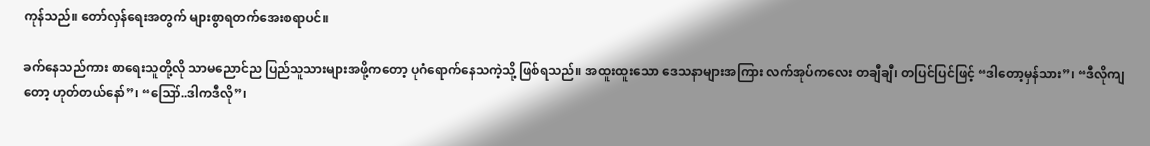ကုန်သည်။ တော်လှန်ရေးအတွက် များစွာရတက်အေးစရာပင်။

ခက်နေသည်ကား စာရေးသူတို့လို သာမညောင်ည ပြည်သူသားများအဖို့ကတော့ ပုဂံရောက်နေသကဲ့သို့ ဖြစ်ရသည်။ အထူးထူးသော ဒေသနာများအကြား လက်အုပ်ကလေး တချီချီ၊ တပြင်ပြင်ဖြင့် “ဒါတော့မှန်သား”၊ “ဒီလိုကျတော့ ဟုတ်တယ်နော်”၊ “ဪ..ဒါကဒီလို”၊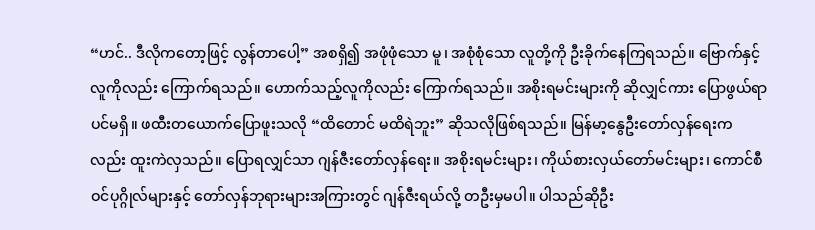“ဟင်.. ဒီလိုကတော့ဖြင့် လွန်တာပေါ့” အစရှိ၍ အဖုံဖုံသော မူ၊ အစုံစုံသော လူတို့ကို ဦးခိုက်နေကြရသည်။ ဗြောက်နှင့်လူကိုလည်း ကြောက်ရသည်။ ဟောက်သည့်လူကိုလည်း ကြောက်ရသည်။ အစိုးရမင်းများကို ဆိုလျှင်ကား ပြောဖွယ်ရာပင်မရှိ။ ဖထီးတယောက်ပြောဖူးသလို “ထိတောင် မထိရဲဘူး” ဆိုသလိုဖြစ်ရသည်။ မြန်မာ့နွေဦးတော်လှန်ရေးကလည်း ထူးကဲလှသည်။ ပြောရလျှင်သာ ဂျန်ဇီးတော်လှန်ရေး။ အစိုးရမင်းများ၊ ကိုယ်စားလှယ်တော်မင်းများ၊ ကောင်စီဝင်ပုဂ္ဂိုလ်များနှင့် တော်လှန်ဘုရားများအကြားတွင် ဂျန်ဇီးရယ်လို့ တဦးမှမပါ။ ပါသည်ဆိုဦး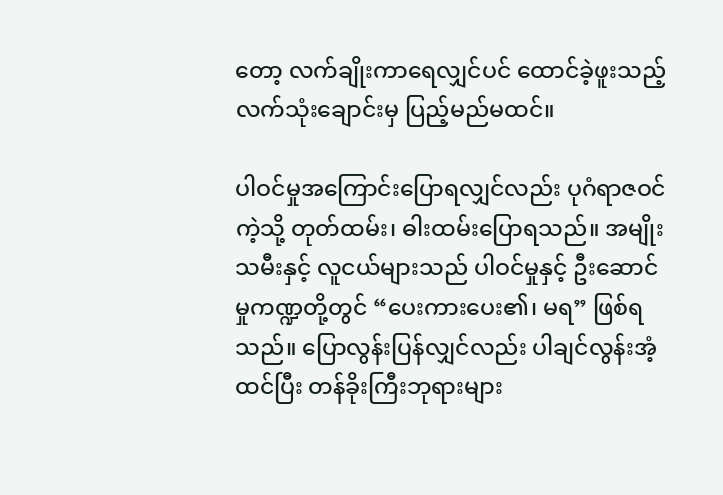တော့ လက်ချိုးကာရေလျှင်ပင် ထောင်ခဲ့ဖူးသည့် လက်သုံးချောင်းမှ ပြည့်မည်မထင်။

ပါဝင်မှုအကြောင်းပြောရလျှင်လည်း ပုဂံရာဇဝင်ကဲ့သို့ တုတ်ထမ်း၊ ဓါးထမ်းပြောရသည်။ အမျိုးသမီးနှင့် လူငယ်များသည် ပါဝင်မှုနှင့် ဦးဆောင်မှုကဏ္ဍတို့တွင် “ပေးကားပေး၏၊ မရ” ဖြစ်ရသည်။ ပြောလွန်းပြန်လျှင်လည်း ပါချင်လွန်းအံ့ထင်ပြီး တန်ခိုးကြီးဘုရားများ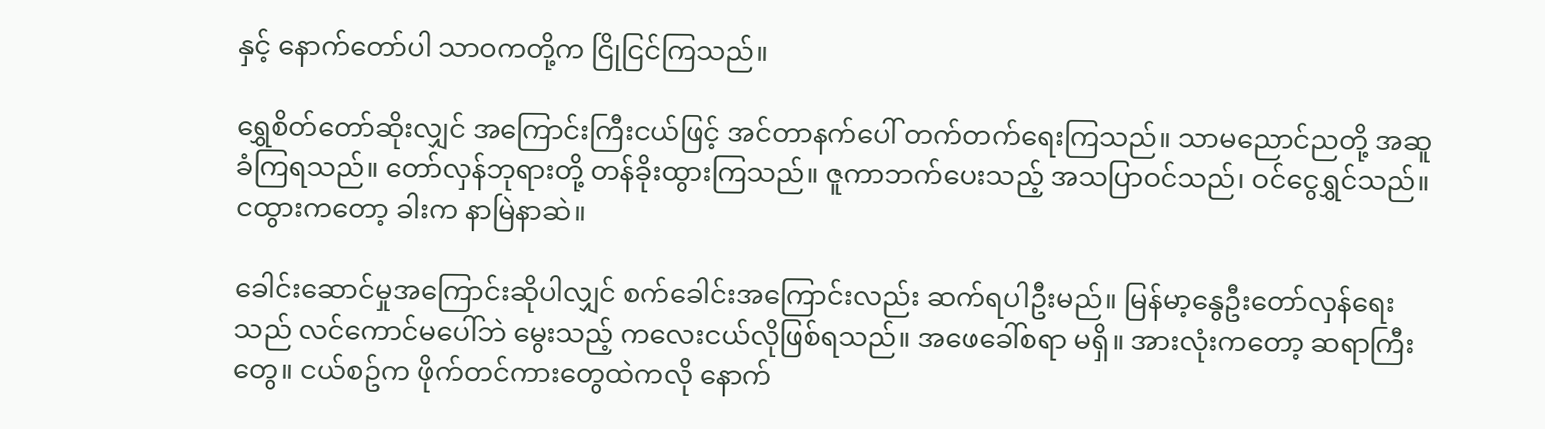နှင့် နောက်တော်ပါ သာဝကတို့က ငြိုငြင်ကြသည်။

ရွှေစိတ်တော်ဆိုးလျှင် အကြောင်းကြီးငယ်ဖြင့် အင်တာနက်ပေါ် တက်တက်ရေးကြသည်။ သာမညောင်ညတို့ အဆူခံကြရသည်။ တော်လှန်ဘုရားတို့ တန်ခိုးထွားကြသည်။ ဇူကာဘက်ပေးသည့် အသပြာဝင်သည်၊ ဝင်ငွေရွှင်သည်။ ငထွားကတော့ ခါးက နာမြဲနာဆဲ။

ခေါင်းဆောင်မှုအကြောင်းဆိုပါလျှင် စက်ခေါင်းအကြောင်းလည်း ဆက်ရပါဦးမည်။ မြန်မာ့နွေဦးတော်လှန်ရေးသည် လင်ကောင်မပေါ်ဘဲ မွေးသည့် ကလေးငယ်လိုဖြစ်ရသည်။ အဖေခေါ်စရာ မရှိ။ အားလုံးကတော့ ဆရာကြီးတွေ။ ငယ်စဥ်က ဖိုက်တင်ကားတွေထဲကလို နောက်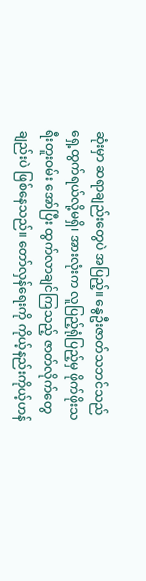ဆုံးမှာ ဆရာချည်းတွေပဲ အပြည့်။ နွေဦးဇာတ်သဘင်သည် ရှေ့ထွက်ရယ်လို့မရှိ၊ အားလုံးက လူပြည့်ရုံပြည့်မှ ဖိုက်ဖိုးသရီးတူးဝမ်း အော်ပြီး ထွက်လာချင်ကြသည့် ဇာတ်လိုက်တွေချည်းပဲ ဖြစ်နေသည်။ တော်လှန်ရေးကို ကိုယ့်နည်းကိုယ့်ဟန်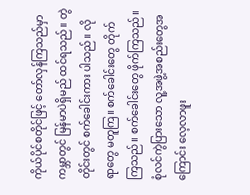ကိုယ်ပိုင်စတိုင်ဖြင့် တော်လှန်ကြသည်မှာ ကမ္ဘာတွင် မြန်မာပဲရှိမည် ထင်ရသည်။ တွဲတိုင်းတွင် စက်ခေါင်းကား ပါသည်။ လိုရာတွေ မတူကြ။ စက်ခေါင်းတွေ တိုက်ကြသည်။ စက်ခေါင်းတွေ ဖိုက်ကြသည်။ စုံလင်ကွဲပြားသော လူ့အဖွဲ့အစည်းတွေအကြောင်း လေ့လာဖူး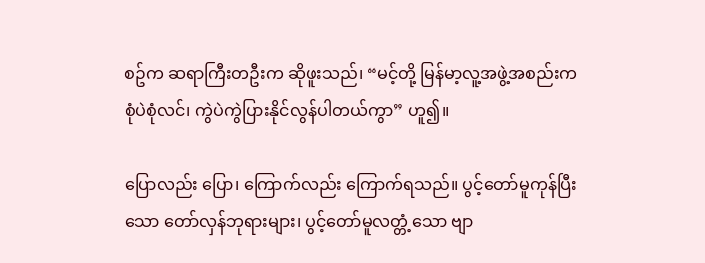စဥ်က ဆရာကြီးတဦးက ဆိုဖူးသည်၊ “မင့်တို့ မြန်မာ့လူ့အဖွဲ့အစည်းက စုံပဲစုံလင်၊ ကွဲပဲကွဲပြားနိုင်လွန်ပါတယ်ကွာ” ဟူ၍။

ပြောလည်း ပြော၊ ကြောက်လည်း ကြောက်ရသည်။ ပွင့်တော်မူကုန်ပြီးသော တော်လှန်ဘုရားများ၊ ပွင့်တော်မူလတ္တံ့သော ဗျာ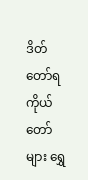ဒိတ်တော်ရ ကိုယ်တော်များ ရွှေ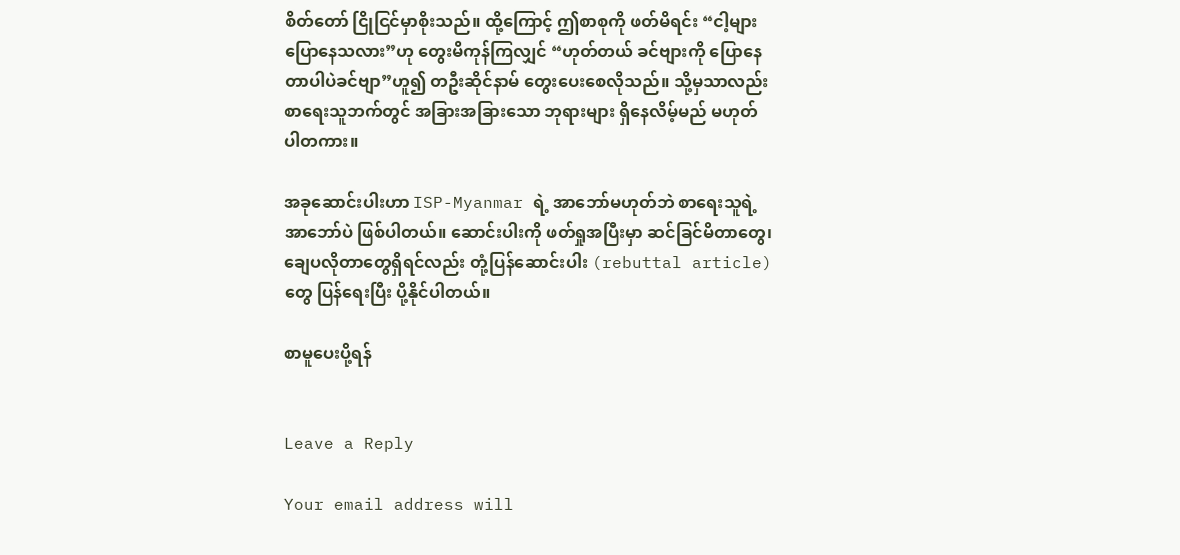စိတ်တော် ငြိုငြင်မှာစိုးသည်။ ထို့ကြောင့် ဤစာစုကို ဖတ်မိရင်း “ငါ့များ ပြောနေသလား”ဟု တွေးမိကုန်ကြလျှင် “ဟုတ်တယ် ခင်ဗျားကို ပြောနေတာပါပဲခင်ဗျာ”ဟူ၍ တဦးဆိုင်နာမ် တွေးပေးစေလိုသည်။ သို့မှသာလည်း စာရေးသူဘက်တွင် အခြားအခြားသော ဘုရားများ ရှိနေလိမ့်မည် မဟုတ်ပါတကား။

အခုဆောင်းပါးဟာ ISP-Myanmar ရဲ့ အာဘော်မဟုတ်ဘဲ စာရေးသူရဲ့အာဘော်ပဲ ဖြစ်ပါတယ်။ ဆောင်းပါးကို ဖတ်ရှုအပြီးမှာ ဆင်ခြင်မိတာတွေ၊ ချေပလိုတာတွေရှိရင်လည်း တုံ့ပြန်ဆောင်းပါး (rebuttal article) တွေ ပြန်ရေးပြီး ပို့နိုင်ပါတယ်။

စာမူပေးပို့ရန်


Leave a Reply

Your email address will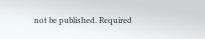not be published. Required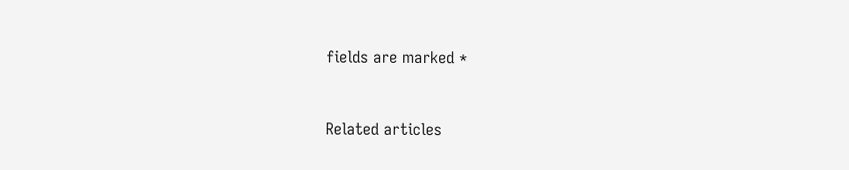fields are marked *


Related articles